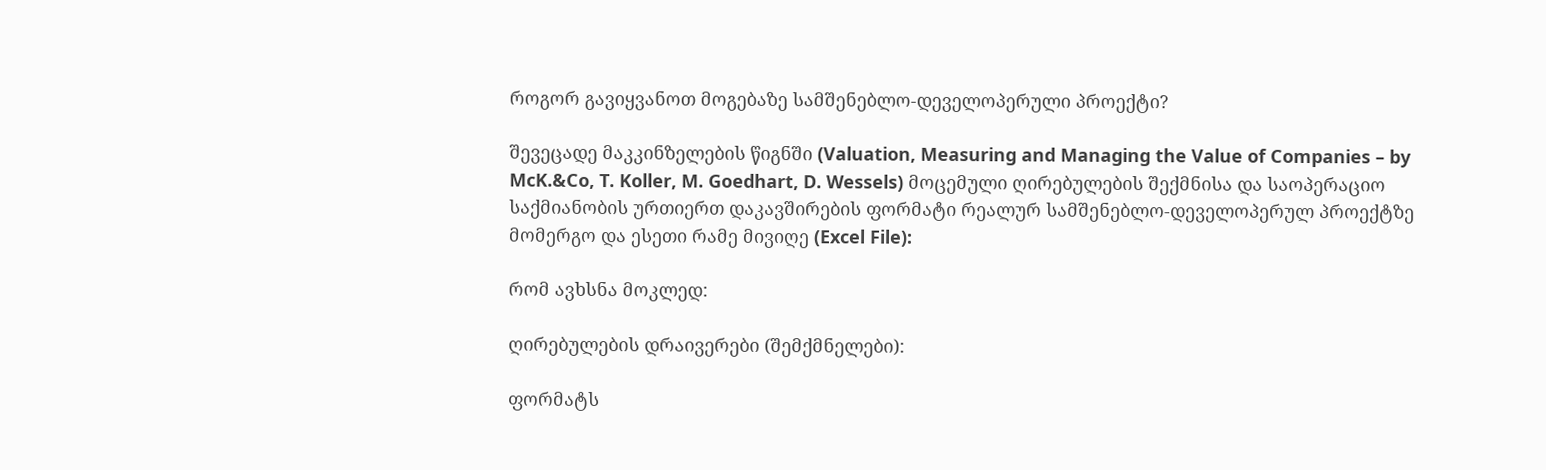როგორ გავიყვანოთ მოგებაზე სამშენებლო-დეველოპერული პროექტი?

შევეცადე მაკკინზელების წიგნში (Valuation, Measuring and Managing the Value of Companies – by McK.&Co, T. Koller, M. Goedhart, D. Wessels) მოცემული ღირებულების შექმნისა და საოპერაციო საქმიანობის ურთიერთ დაკავშირების ფორმატი რეალურ სამშენებლო-დეველოპერულ პროექტზე მომერგო და ესეთი რამე მივიღე (Excel File):

რომ ავხსნა მოკლედ:

ღირებულების დრაივერები (შემქმნელები):

ფორმატს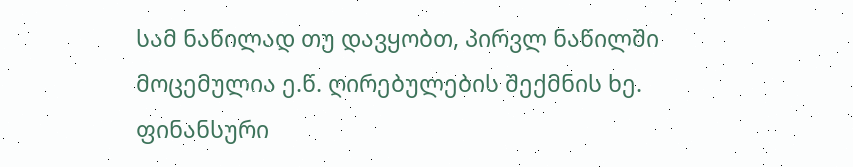სამ ნაწილად თუ დავყობთ, პირვლ ნაწილში მოცემულია ე.წ. ღირებულების შექმნის ხე. ფინანსური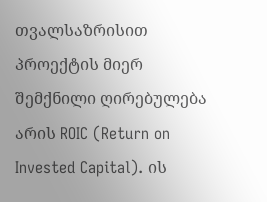თვალსაზრისით პროექტის მიერ შემქნილი ღირებულება არის ROIC (Return on Invested Capital). ის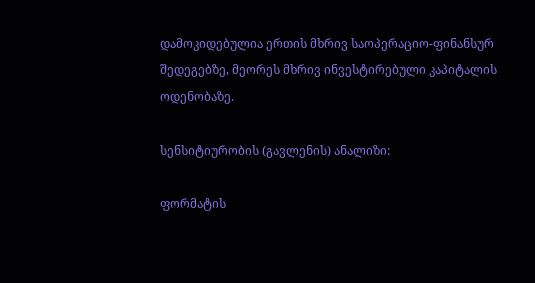დამოკიდებულია ერთის მხრივ საოპერაციო-ფინანსურ შედეგებზე, მეორეს მხრივ ინვესტირებული კაპიტალის ოდენობაზე.

სენსიტიურობის (გავლენის) ანალიზი:

ფორმატის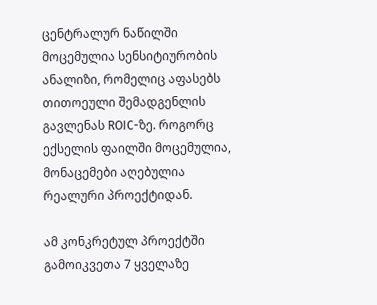ცენტრალურ ნაწილში მოცემულია სენსიტიურობის ანალიზი, რომელიც აფასებს თითოეული შემადგენლის გავლენას ROIC-ზე. როგორც ექსელის ფაილში მოცემულია, მონაცემები აღებულია რეალური პროექტიდან.

ამ კონკრეტულ პროექტში გამოიკვეთა 7 ყველაზე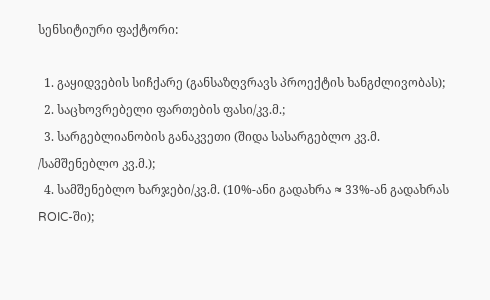სენსიტიური ფაქტორი:

  1. გაყიდვების სიჩქარე (განსაზღვრავს პროექტის ხანგძლივობას);
  2. საცხოვრებელი ფართების ფასი/კვ.მ.;
  3. სარგებლიანობის განაკვეთი (შიდა სასარგებლო კვ.მ. /სამშენებლო კვ.მ.);
  4. სამშენებლო ხარჯები/კვ.მ. (10%-ანი გადახრა ≈ 33%-ან გადახრას ROIC-ში);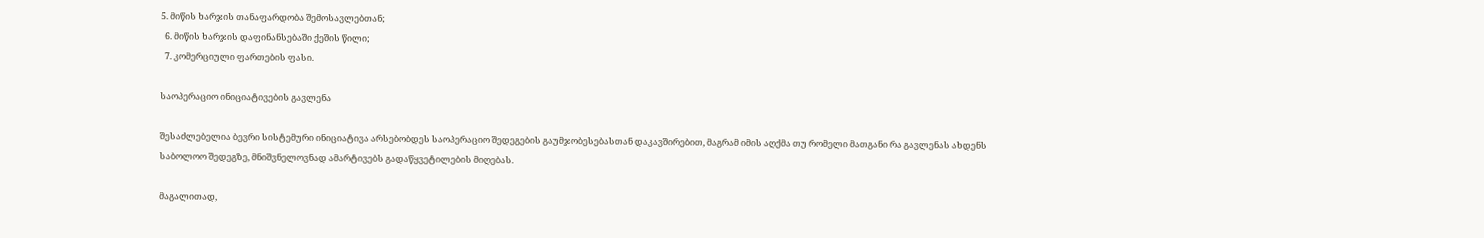5. მიწის ხარჯის თანაფარდობა შემოსავლებთან;
  6. მიწის ხარჯის დაფინანსებაში ქეშის წილი;
  7. კომერციული ფართების ფასი.

საოპერაციო ინიციატივების გავლენა

შესაძლებელია ბევრი სისტემური ინიციატივა არსებობდეს საოპერაციო შედეგების გაუმჯობესებასთან დაკავშირებით, მაგრამ იმის აღქმა თუ რომელი მათგანი რა გავლენას ახდენს საბოლოო შედეგზე, მნიშვნელოვნად ამარტივებს გადაწყვეტილების მიღებას.

მაგალითად,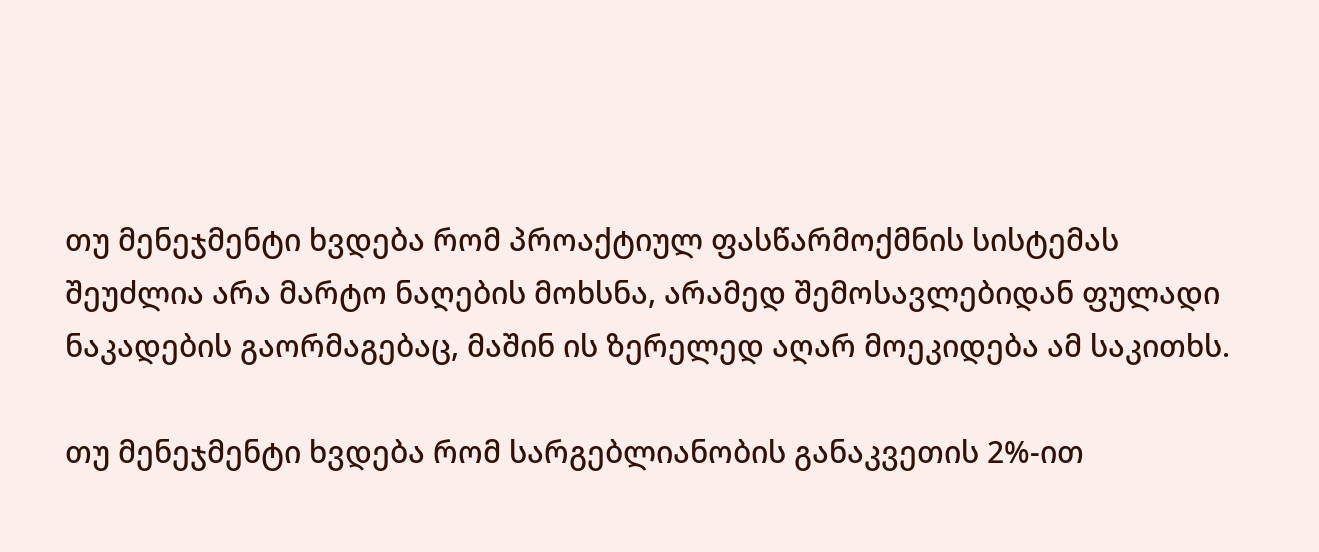თუ მენეჯმენტი ხვდება რომ პროაქტიულ ფასწარმოქმნის სისტემას შეუძლია არა მარტო ნაღების მოხსნა, არამედ შემოსავლებიდან ფულადი ნაკადების გაორმაგებაც, მაშინ ის ზერელედ აღარ მოეკიდება ამ საკითხს.

თუ მენეჯმენტი ხვდება რომ სარგებლიანობის განაკვეთის 2%-ით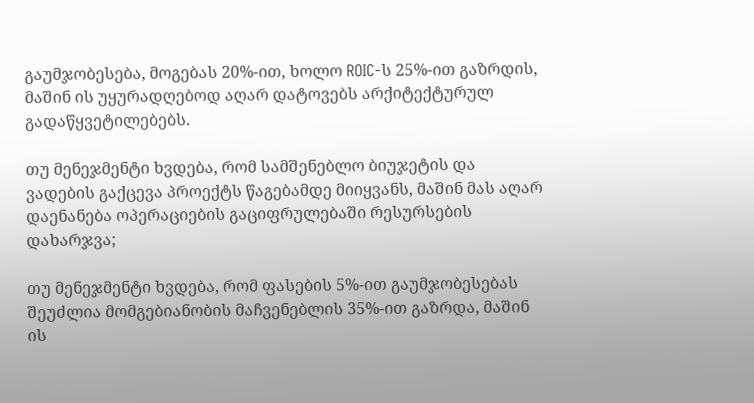გაუმჯობესება, მოგებას 20%-ით, ხოლო ROIC-ს 25%-ით გაზრდის, მაშინ ის უყურადღებოდ აღარ დატოვებს არქიტექტურულ გადაწყვეტილებებს.

თუ მენეჯმენტი ხვდება, რომ სამშენებლო ბიუჯეტის და ვადების გაქცევა პროექტს წაგებამდე მიიყვანს, მაშინ მას აღარ დაენანება ოპერაციების გაციფრულებაში რესურსების დახარჯვა;

თუ მენეჯმენტი ხვდება, რომ ფასების 5%-ით გაუმჯობესებას შეუძლია მომგებიანობის მაჩვენებლის 35%-ით გაზრდა, მაშინ ის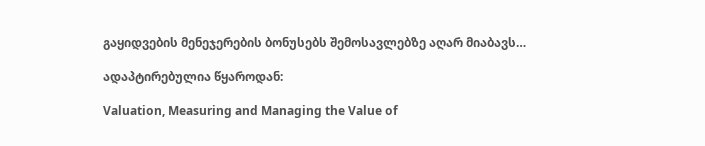გაყიდვების მენეჯერების ბონუსებს შემოსავლებზე აღარ მიაბავს…

ადაპტირებულია წყაროდან:

Valuation, Measuring and Managing the Value of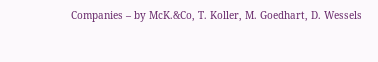Companies – by McK.&Co, T. Koller, M. Goedhart, D. Wessels